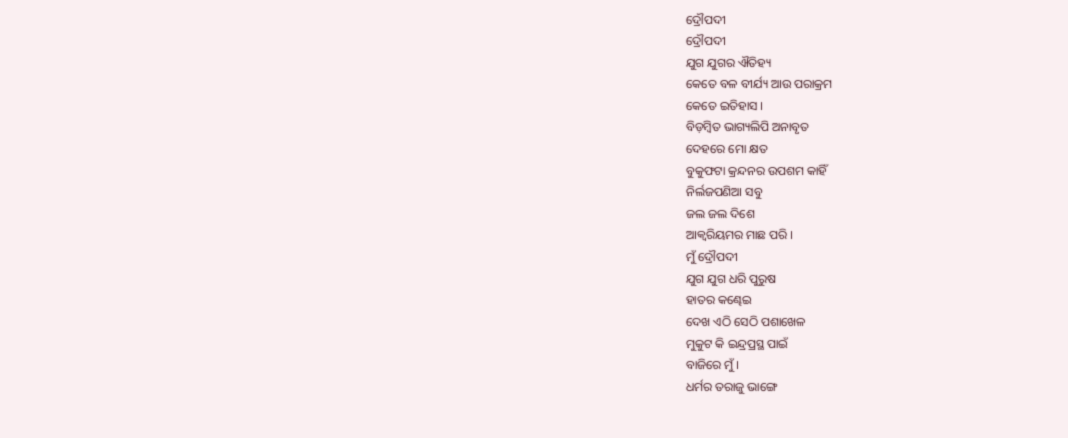ଦ୍ରୌପଦୀ
ଦ୍ରୌପଦୀ
ଯୁଗ ଯୁଗର ଐତିହ୍ୟ
କେତେ ବଳ ବୀର୍ଯ୍ୟ ଆଉ ପରାକ୍ରମ
କେତେ ଇତିହାସ ।
ବିଡ଼ମ୍ବିତ ଭାଗ୍ୟଲିପି ଅନାବୃତ
ଦେହରେ ମୋ କ୍ଷତ
ବୁକୁଫଟା କ୍ରନ୍ଦନର ଉପଶମ କାହିଁ
ନିର୍ଲଜପଣିଆ ସବୁ
ଜଲ ଜଲ ଦିଶେ
ଆକ୍ବରିୟମର ମାଛ ପରି ।
ମୁଁ ଦ୍ରୌପଦୀ
ଯୁଗ ଯୁଗ ଧରି ପୁରୁଷ
ହାତର କଣ୍ଢେଇ
ଦେଖ ଏଠି ସେଠି ପଶାଖେଳ
ମୁକୁଟ କି ଇନ୍ଦ୍ରପ୍ରସ୍ଥ ପାଇଁ
ବାଜିରେ ମୁଁ ।
ଧର୍ମର ତରାଜୁ ଭାଙ୍ଗେ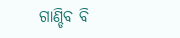ଗାଣ୍ଡିବ ବି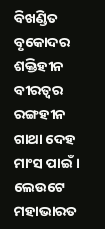ବିଖଣ୍ଡିତ
ବୃକୋଦର ଶକ୍ତିହୀନ
ବୀରତ୍ୱର ରଙ୍ଗହୀନ ଗାଥା ଦେହ ମାଂସ ପାଇଁ ।
ଲେଉଟେ ମହାଭାରତ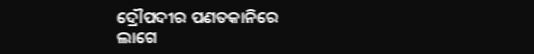ଦ୍ରୌପଦୀର ପଣତକାନିରେ
ଲାଗେ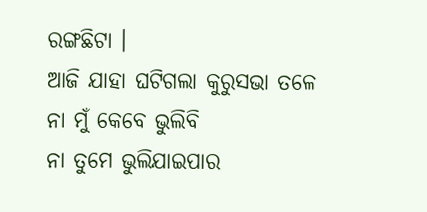ରଙ୍ଗଛିଟା ।
ଆଜି ଯାହା ଘଟିଗଲା କୁରୁସଭା ତଳେ
ନା ମୁଁ କେବେ ଭୁଲିବି
ନା ତୁମେ ଭୁଲିଯାଇପାର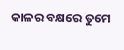କାଳର ବକ୍ଷରେ ତୁମେ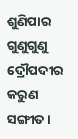ଶୁଣିପାର ଗୁଣୁଗୁଣୁ ଦ୍ରୌପଦୀର
କରୁଣ ସଙ୍ଗୀତ ।